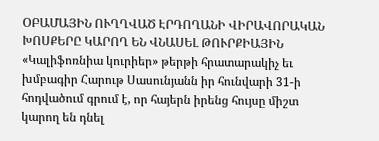ՕԲԱՄԱՅԻՆ ՈՒՂՂՎԱԾ ԷՐԴՈՂԱՆԻ ՎԻՐԱՎՈՐԱԿԱՆ ԽՈՍՔԵՐԸ ԿԱՐՈՂ ԵՆ ՎՆԱՍԵԼ ԹՈՒՐՔԻԱՅԻՆ
«Կալիֆոռնիա կուրիեր» թերթի հրատարակիչ եւ խմբագիր Հարութ Սասունյանն իր հունվարի 31-ի հոդվածում գրում է, որ հայերն իրենց հույսը միշտ կարող են դնել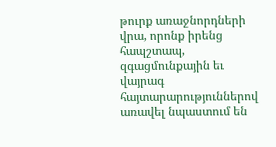թուրք առաջնորդների վրա, որոնք իրենց հապշտապ, զգացմունքային եւ վայրագ հայտարարություններով առավել նպաստում են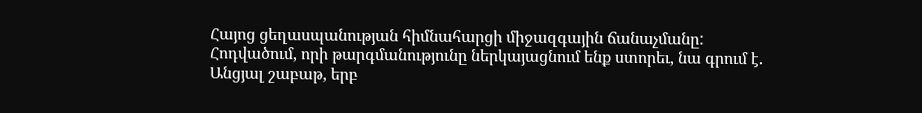Հայոց ցեղասպանության հիմնահարցի միջազգային ճանաչմանը:
Հոդվածում, որի թարգմանությունը ներկայացնում ենք ստորեւ, նա գրում է.
Անցյալ շաբաթ, երբ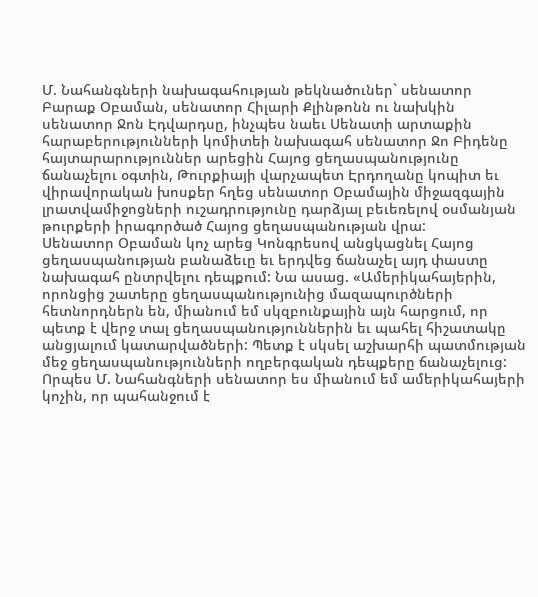Մ. Նահանգների նախագահության թեկնածուներ` սենատոր Բարաք Օբաման, սենատոր Հիլարի Քլինթոնն ու նախկին սենատոր Ջոն Էդվարդսը, ինչպես նաեւ Սենատի արտաքին հարաբերությունների կոմիտեի նախագահ սենատոր Ջո Բիդենը հայտարարություններ արեցին Հայոց ցեղասպանությունը ճանաչելու օգտին, Թուրքիայի վարչապետ Էրդողանը կոպիտ եւ վիրավորական խոսքեր հղեց սենատոր Օբամային միջազգային լրատվամիջոցների ուշադրությունը դարձյալ բեւեռելով օսմանյան թուրքերի իրագործած Հայոց ցեղասպանության վրա:
Սենատոր Օբաման կոչ արեց Կոնգրեսով անցկացնել Հայոց ցեղասպանության բանաձեւը եւ երդվեց ճանաչել այդ փաստը նախագահ ընտրվելու դեպքում: Նա ասաց. «Ամերիկահայերին, որոնցից շատերը ցեղասպանությունից մազապուրծների հետնորդներն են, միանում եմ սկզբունքային այն հարցում, որ պետք է վերջ տալ ցեղասպանություններին եւ պահել հիշատակը անցյալում կատարվածների: Պետք է սկսել աշխարհի պատմության մեջ ցեղասպանությունների ողբերգական դեպքերը ճանաչելուց: Որպես Մ. Նահանգների սենատոր ես միանում եմ ամերիկահայերի կոչին, որ պահանջում է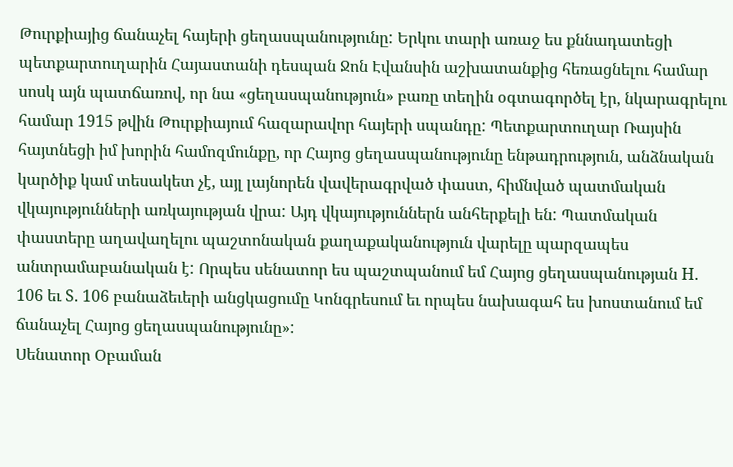Թուրքիայից ճանաչել հայերի ցեղասպանությունը: Երկու տարի առաջ ես քննադատեցի պետքարտուղարին Հայաստանի դեսպան Ջոն Էվանսին աշխատանքից հեռացնելու համար սոսկ այն պատճառով, որ նա «ցեղասպանություն» բառը տեղին օգտագործել էր, նկարագրելու համար 1915 թվին Թուրքիայում հազարավոր հայերի սպանդը: Պետքարտուղար Ռայսին հայտնեցի իմ խորին համոզմունքը, որ Հայոց ցեղասպանությունը ենթադրություն, անձնական կարծիք կամ տեսակետ չէ, այլ լայնորեն վավերագրված փաստ, հիմնված պատմական վկայությունների առկայության վրա: Այդ վկայություններն անհերքելի են: Պատմական փաստերը աղավաղելու պաշտոնական քաղաքականություն վարելը պարզապես անտրամաբանական է: Որպես սենատոր ես պաշտպանում եմ Հայոց ցեղասպանության H. 106 եւ S. 106 բանաձեւերի անցկացումը Կոնգրեսում եւ որպես նախագահ ես խոստանում եմ ճանաչել Հայոց ցեղասպանությունը»:
Սենատոր Օբաման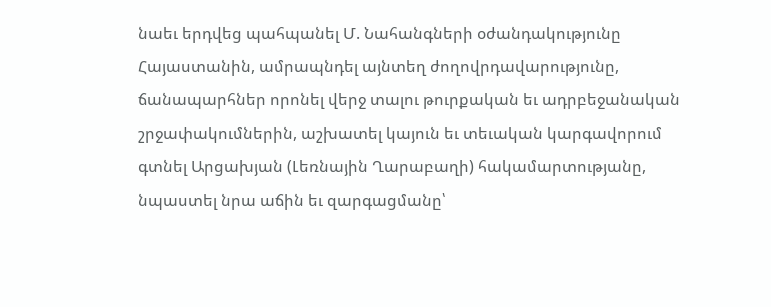նաեւ երդվեց պահպանել Մ. Նահանգների օժանդակությունը Հայաստանին, ամրապնդել այնտեղ ժողովրդավարությունը, ճանապարհներ որոնել վերջ տալու թուրքական եւ ադրբեջանական շրջափակումներին, աշխատել կայուն եւ տեւական կարգավորում գտնել Արցախյան (Լեռնային Ղարաբաղի) հակամարտությանը, նպաստել նրա աճին եւ զարգացմանը՝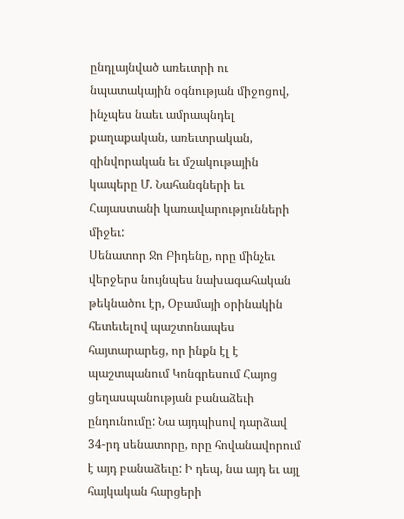ընդլայնված առեւտրի ու նպատակային օգնության միջոցով, ինչպես նաեւ ամրապնդել քաղաքական, առեւտրական, զինվորական եւ մշակութային կապերը Մ. Նահանգների եւ Հայաստանի կառավարությունների միջեւ:
Սենատոր Ջո Բիդենը, որը մինչեւ վերջերս նույնպես նախագահական թեկնածու էր, Օբամայի օրինակին հետեւելով պաշտոնապես հայտարարեց, որ ինքն էլ է պաշտպանում Կոնգրեսում Հայոց ցեղասպանության բանաձեւի ընդունումը: Նա այդպիսով դարձավ 34-րդ սենատորը, որը հովանավորում է այդ բանաձեւը: Ի դեպ, նա այդ եւ այլ հայկական հարցերի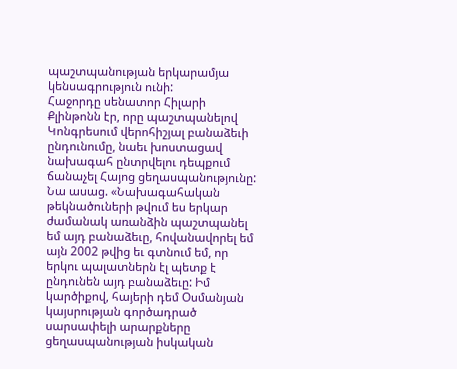պաշտպանության երկարամյա կենսագրություն ունի:
Հաջորդը սենատոր Հիլարի Քլինթոնն էր, որը պաշտպանելով Կոնգրեսում վերոհիշյալ բանաձեւի ընդունումը, նաեւ խոստացավ նախագահ ընտրվելու դեպքում ճանաչել Հայոց ցեղասպանությունը: Նա ասաց. «Նախագահական թեկնածուների թվում ես երկար ժամանակ առանձին պաշտպանել եմ այդ բանաձեւը, հովանավորել եմ այն 2002 թվից եւ գտնում եմ, որ երկու պալատներն էլ պետք է ընդունեն այդ բանաձեւը: Իմ կարծիքով, հայերի դեմ Օսմանյան կայսրության գործադրած սարսափելի արարքները ցեղասպանության իսկական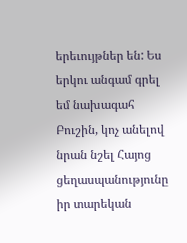երեւույթներ են: Ես երկու անգամ գրել եմ նախագահ Բուշին, կոչ անելով նրան նշել Հայոց ցեղասպանությունը իր տարեկան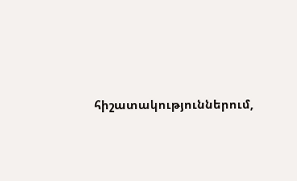հիշատակություններում,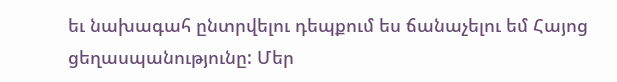եւ նախագահ ընտրվելու դեպքում ես ճանաչելու եմ Հայոց ցեղասպանությունը: Մեր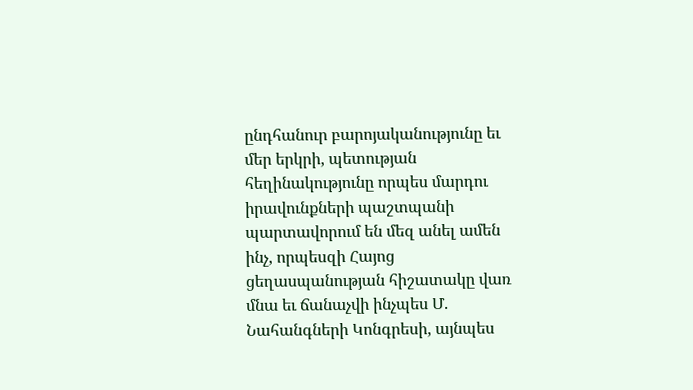ընդհանուր բարոյականությունը եւ մեր երկրի, պետության հեղինակությունը որպես մարդու իրավունքների պաշտպանի պարտավորում են մեզ անել ամեն ինչ, որպեսզի Հայոց ցեղասպանության հիշատակը վառ մնա եւ ճանաչվի ինչպես Մ. Նահանգների Կոնգրեսի, այնպես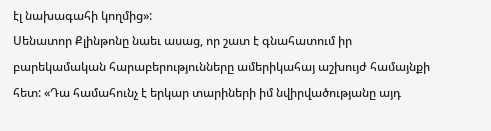էլ նախագահի կողմից»:
Սենատոր Քլինթոնը նաեւ ասաց, որ շատ է գնահատում իր բարեկամական հարաբերությունները ամերիկահայ աշխույժ համայնքի հետ: «Դա համահունչ է երկար տարիների իմ նվիրվածությանը այդ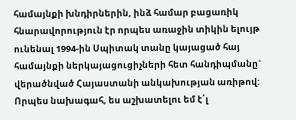համայնքի խնդիրներին, ինձ համար բացառիկ հնարավորություն էր որպես առաջին տիկին ելույթ ունենալ 1994-ին Սպիտակ տանը կայացած հայ համայնքի ներկայացուցիչների հետ հանդիպմանը` վերածնված Հայաստանի անկախության առիթով: Որպես նախագահ, ես աշխատելու եմ է՛լ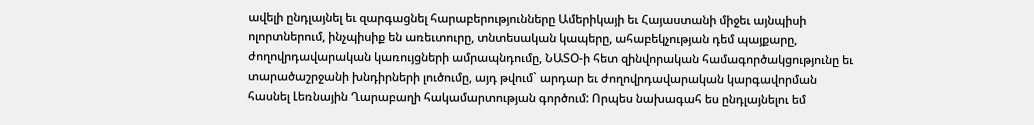ավելի ընդլայնել եւ զարգացնել հարաբերությունները Ամերիկայի եւ Հայաստանի միջեւ այնպիսի ոլորտներում, ինչպիսիք են առեւտուրը, տնտեսական կապերը, ահաբեկչության դեմ պայքարը, ժողովրդավարական կառույցների ամրապնդումը, ՆԱՏՕ-ի հետ զինվորական համագործակցությունը եւ տարածաշրջանի խնդիրների լուծումը, այդ թվում` արդար եւ ժողովրդավարական կարգավորման հասնել Լեռնային Ղարաբաղի հակամարտության գործում: Որպես նախագահ ես ընդլայնելու եմ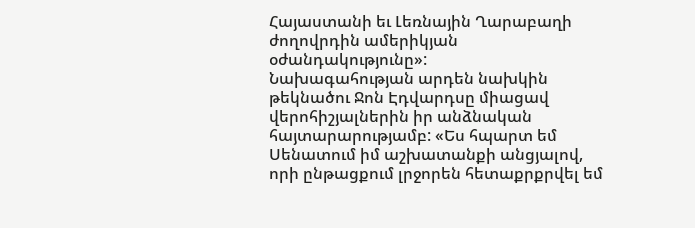Հայաստանի եւ Լեռնային Ղարաբաղի ժողովրդին ամերիկյան օժանդակությունը»:
Նախագահության արդեն նախկին թեկնածու Ջոն Էդվարդսը միացավ վերոհիշյալներին իր անձնական հայտարարությամբ: «Ես հպարտ եմ Սենատում իմ աշխատանքի անցյալով, որի ընթացքում լրջորեն հետաքրքրվել եմ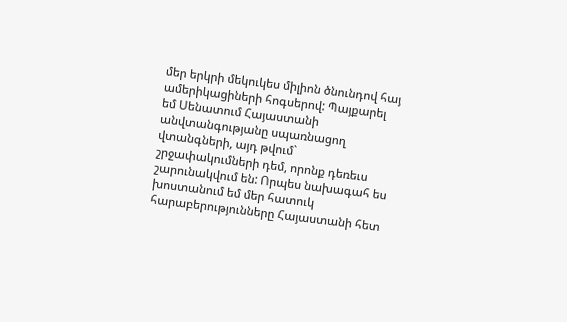մեր երկրի մեկուկես միլիոն ծնունդով հայ ամերիկացիների հոգսերով: Պայքարել եմ Սենատում Հայաստանի անվտանգությանը սպառնացող վտանգների, այդ թվում` շրջափակումների դեմ, որոնք դեռեւս շարունակվում են: Որպես նախագահ ես խոստանում եմ մեր հատուկ հարաբերությունները Հայաստանի հետ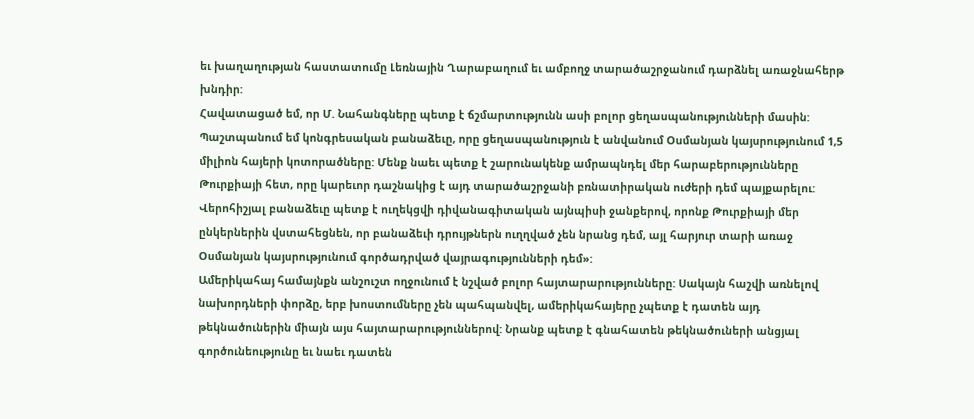եւ խաղաղության հաստատումը Լեռնային Ղարաբաղում եւ ամբողջ տարածաշրջանում դարձնել առաջնահերթ խնդիր:
Հավատացած եմ, որ Մ. Նահանգները պետք է ճշմարտությունն ասի բոլոր ցեղասպանությունների մասին: Պաշտպանում եմ կոնգրեսական բանաձեւը, որը ցեղասպանություն է անվանում Օսմանյան կայսրությունում 1,5 միլիոն հայերի կոտորածները: Մենք նաեւ պետք է շարունակենք ամրապնդել մեր հարաբերությունները Թուրքիայի հետ, որը կարեւոր դաշնակից է այդ տարածաշրջանի բռնատիրական ուժերի դեմ պայքարելու: Վերոհիշյալ բանաձեւը պետք է ուղեկցվի դիվանագիտական այնպիսի ջանքերով, որոնք Թուրքիայի մեր ընկերներին վստահեցնեն, որ բանաձեւի դրույթներն ուղղված չեն նրանց դեմ, այլ հարյուր տարի առաջ Օսմանյան կայսրությունում գործադրված վայրագությունների դեմ»:
Ամերիկահայ համայնքն անշուշտ ողջունում է նշված բոլոր հայտարարությունները: Սակայն հաշվի առնելով նախորդների փորձը, երբ խոստումները չեն պահպանվել, ամերիկահայերը չպետք է դատեն այդ թեկնածուներին միայն այս հայտարարություններով: Նրանք պետք է գնահատեն թեկնածուների անցյալ գործունեությունը եւ նաեւ դատեն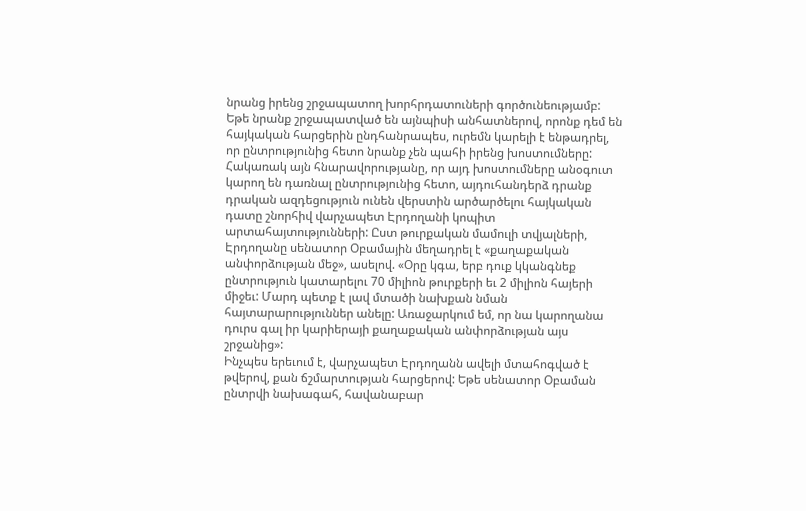նրանց իրենց շրջապատող խորհրդատուների գործունեությամբ: Եթե նրանք շրջապատված են այնպիսի անհատներով, որոնք դեմ են հայկական հարցերին ընդհանրապես, ուրեմն կարելի է ենթադրել, որ ընտրությունից հետո նրանք չեն պահի իրենց խոստումները:
Հակառակ այն հնարավորությանը, որ այդ խոստումները անօգուտ կարող են դառնալ ընտրությունից հետո, այդուհանդերձ դրանք դրական ազդեցություն ունեն վերստին արծարծելու հայկական դատը շնորհիվ վարչապետ Էրդողանի կոպիտ արտահայտությունների: Ըստ թուրքական մամուլի տվյալների, Էրդողանը սենատոր Օբամային մեղադրել է «քաղաքական անփորձության մեջ», ասելով. «Օրը կգա, երբ դուք կկանգնեք ընտրություն կատարելու 70 միլիոն թուրքերի եւ 2 միլիոն հայերի միջեւ: Մարդ պետք է լավ մտածի նախքան նման հայտարարություններ անելը: Առաջարկում եմ, որ նա կարողանա դուրս գալ իր կարիերայի քաղաքական անփորձության այս շրջանից»:
Ինչպես երեւում է, վարչապետ Էրդողանն ավելի մտահոգված է թվերով, քան ճշմարտության հարցերով: Եթե սենատոր Օբաման ընտրվի նախագահ, հավանաբար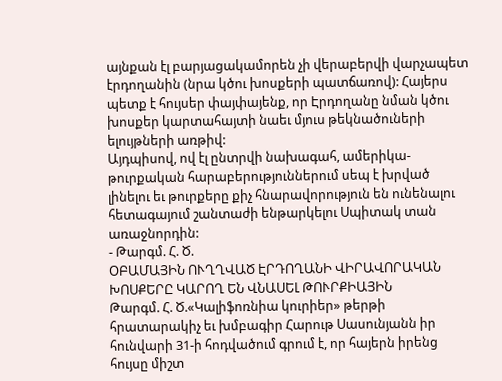այնքան էլ բարյացակամորեն չի վերաբերվի վարչապետ էրդողանին (նրա կծու խոսքերի պատճառով): Հայերս պետք է հույսեր փայփայենք, որ Էրդողանը նման կծու խոսքեր կարտահայտի նաեւ մյուս թեկնածուների ելույթների առթիվ:
Այդպիսով, ով էլ ընտրվի նախագահ, ամերիկա-թուրքական հարաբերություններում սեպ է խրված լինելու եւ թուրքերը քիչ հնարավորություն են ունենալու հետագայում շանտաժի ենթարկելու Սպիտակ տան առաջնորդին:
- Թարգմ. Հ. Ծ.
ՕԲԱՄԱՅԻՆ ՈՒՂՂՎԱԾ ԷՐԴՈՂԱՆԻ ՎԻՐԱՎՈՐԱԿԱՆ ԽՈՍՔԵՐԸ ԿԱՐՈՂ ԵՆ ՎՆԱՍԵԼ ԹՈՒՐՔԻԱՅԻՆ
Թարգմ. Հ. Ծ.«Կալիֆոռնիա կուրիեր» թերթի հրատարակիչ եւ խմբագիր Հարութ Սասունյանն իր հունվարի 31-ի հոդվածում գրում է, որ հայերն իրենց հույսը միշտ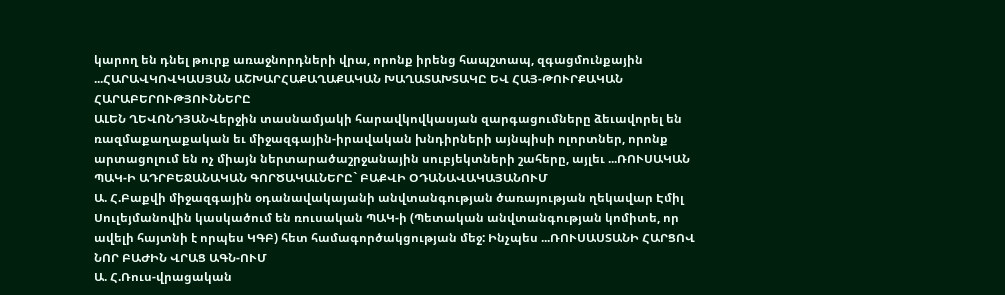կարող են դնել թուրք առաջնորդների վրա, որոնք իրենց հապշտապ, զգացմունքային ...ՀԱՐԱՎԿՈՎԿԱՍՅԱՆ ԱՇԽԱՐՀԱՔԱՂԱՔԱԿԱՆ ԽԱՂԱՏԱԽՏԱԿԸ ԵՎ ՀԱՅ-ԹՈՒՐՔԱԿԱՆ ՀԱՐԱԲԵՐՈՒԹՅՈՒՆՆԵՐԸ
ԱԼԵՆ ՂԵՎՈՆԴՅԱՆՎերջին տասնամյակի հարավկովկասյան զարգացումները ձեւավորել են ռազմաքաղաքական եւ միջազգային-իրավական խնդիրների այնպիսի ոլորտներ, որոնք արտացոլում են ոչ միայն ներտարածաշրջանային սուբյեկտների շահերը, այլեւ ...ՌՈՒՍԱԿԱՆ ՊԱԿ-Ի ԱԴՐԲԵՋԱՆԱԿԱՆ ԳՈՐԾԱԿԱԼՆԵՐԸ` ԲԱՔՎԻ ՕԴԱՆԱՎԱԿԱՅԱՆՈՒՄ
Ա. Հ.Բաքվի միջազգային օդանավակայանի անվտանգության ծառայության ղեկավար Էմիլ Սուլեյմանովին կասկածում են ռուսական ՊԱԿ-ի (Պետական անվտանգության կոմիտե, որ ավելի հայտնի է որպես ԿԳԲ) հետ համագործակցության մեջ: Ինչպես ...ՌՈՒՍԱՍՏԱՆԻ ՀԱՐՑՈՎ ՆՈՐ ԲԱԺԻՆ ՎՐԱՑ ԱԳՆ-ՈՒՄ
Ա. Հ.Ռուս-վրացական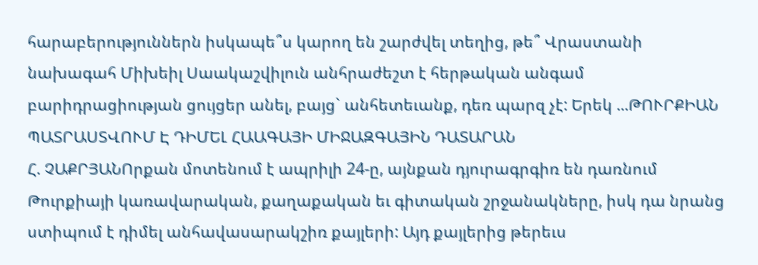հարաբերություններն իսկապե՞ս կարող են շարժվել տեղից, թե՞ Վրաստանի նախագահ Միխեիլ Սաակաշվիլուն անհրաժեշտ է հերթական անգամ բարիդրացիության ցույցեր անել, բայց` անհետեւանք, դեռ պարզ չէ: Երեկ ...ԹՈՒՐՔԻԱՆ ՊԱՏՐԱՍՏՎՈՒՄ Է ԴԻՄԵԼ ՀԱԱԳԱՅԻ ՄԻՋԱԶԳԱՅԻՆ ԴԱՏԱՐԱՆ
Հ. ՉԱՔՐՅԱՆՈրքան մոտենում է ապրիլի 24-ը, այնքան դյուրագրգիռ են դառնում Թուրքիայի կառավարական, քաղաքական եւ գիտական շրջանակները, իսկ դա նրանց ստիպում է դիմել անհավասարակշիռ քայլերի: Այդ քայլերից թերեւս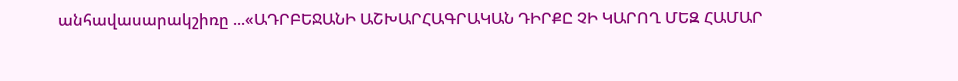անհավասարակշիռը ...«ԱԴՐԲԵՋԱՆԻ ԱՇԽԱՐՀԱԳՐԱԿԱՆ ԴԻՐՔԸ ՉԻ ԿԱՐՈՂ ՄԵԶ ՀԱՄԱՐ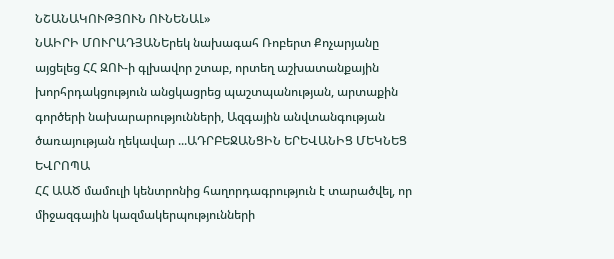ՆՇԱՆԱԿՈՒԹՅՈՒՆ ՈՒՆԵՆԱԼ»
ՆԱԻՐԻ ՄՈՒՐԱԴՅԱՆԵրեկ նախագահ Ռոբերտ Քոչարյանը այցելեց ՀՀ ԶՈՒ-ի գլխավոր շտաբ, որտեղ աշխատանքային խորհրդակցություն անցկացրեց պաշտպանության, արտաքին գործերի նախարարությունների, Ազգային անվտանգության ծառայության ղեկավար ...ԱԴՐԲԵՋԱՆՑԻՆ ԵՐԵՎԱՆԻՑ ՄԵԿՆԵՑ ԵՎՐՈՊԱ
ՀՀ ԱԱԾ մամուլի կենտրոնից հաղորդագրություն է տարածվել, որ միջազգային կազմակերպությունների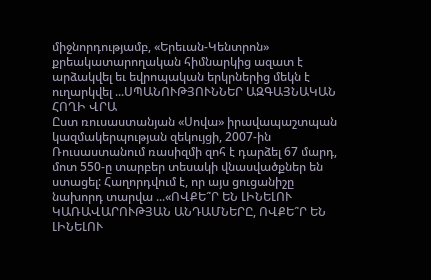միջնորդությամբ, «Երեւան-Կենտրոն» քրեակատարողական հիմնարկից ազատ է արձակվել եւ եվրոպական երկրներից մեկն է ուղարկվել ...ՍՊԱՆՈՒԹՅՈՒՆՆԵՐ ԱԶԳԱՅՆԱԿԱՆ ՀՈՂԻ ՎՐԱ
Ըստ ռուսաստանյան «Սովա» իրավապաշտպան կազմակերպության զեկույցի, 2007-ին Ռուսաստանում ռասիզմի զոհ է դարձել 67 մարդ, մոտ 550-ը տարբեր տեսակի վնասվածքներ են ստացել: Հաղորդվում է, որ այս ցուցանիշը նախորդ տարվա ...«ՈՎՔԵ՞Ր ԵՆ ԼԻՆԵԼՈՒ ԿԱՌԱՎԱՐՈՒԹՅԱՆ ԱՆԴԱՄՆԵՐԸ, ՈՎՔԵ՞Ր ԵՆ ԼԻՆԵԼՈՒ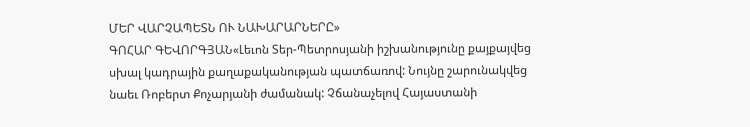ՄԵՐ ՎԱՐՉԱՊԵՏՆ ՈՒ ՆԱԽԱՐԱՐՆԵՐԸ»
ԳՈՀԱՐ ԳԵՎՈՐԳՅԱՆ«Լեւոն Տեր-Պետրոսյանի իշխանությունը քայքայվեց սխալ կադրային քաղաքականության պատճառով: Նույնը շարունակվեց նաեւ Ռոբերտ Քոչարյանի ժամանակ: Չճանաչելով Հայաստանի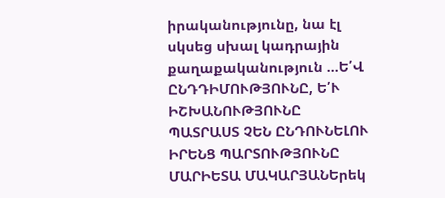իրականությունը, նա էլ սկսեց սխալ կադրային քաղաքականություն ...Ե՛Վ ԸՆԴԴԻՄՈՒԹՅՈՒՆԸ, Ե՛Ւ ԻՇԽԱՆՈՒԹՅՈՒՆԸ ՊԱՏՐԱՍՏ ՉԵՆ ԸՆԴՈՒՆԵԼՈՒ ԻՐԵՆՑ ՊԱՐՏՈՒԹՅՈՒՆԸ
ՄԱՐԻԵՏԱ ՄԱԿԱՐՅԱՆԵրեկ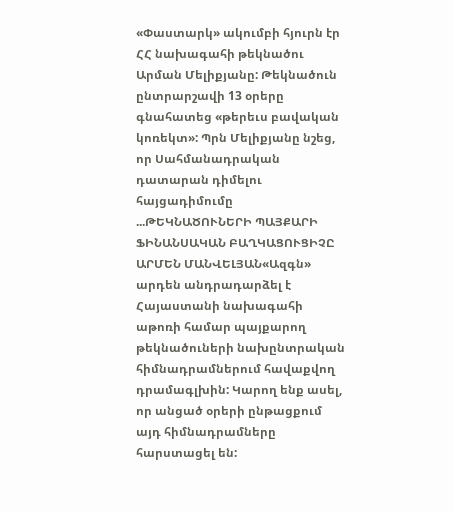«Փաստարկ» ակումբի հյուրն էր ՀՀ նախագահի թեկնածու Արման Մելիքյանը: Թեկնածուն ընտրարշավի 13 օրերը գնահատեց «թերեւս բավական կոռեկտ»: Պրն Մելիքյանը նշեց, որ Սահմանադրական դատարան դիմելու հայցադիմումը ...ԹԵԿՆԱԾՈՒՆԵՐԻ ՊԱՅՔԱՐԻ ՖԻՆԱՆՍԱԿԱՆ ԲԱՂԿԱՑՈՒՑԻՉԸ
ԱՐՄԵՆ ՄԱՆՎԵԼՅԱՆ«Ազգն» արդեն անդրադարձել է Հայաստանի նախագահի աթոռի համար պայքարող թեկնածուների նախընտրական հիմնադրամներում հավաքվող դրամագլխին: Կարող ենք ասել, որ անցած օրերի ընթացքում այդ հիմնադրամները հարստացել են: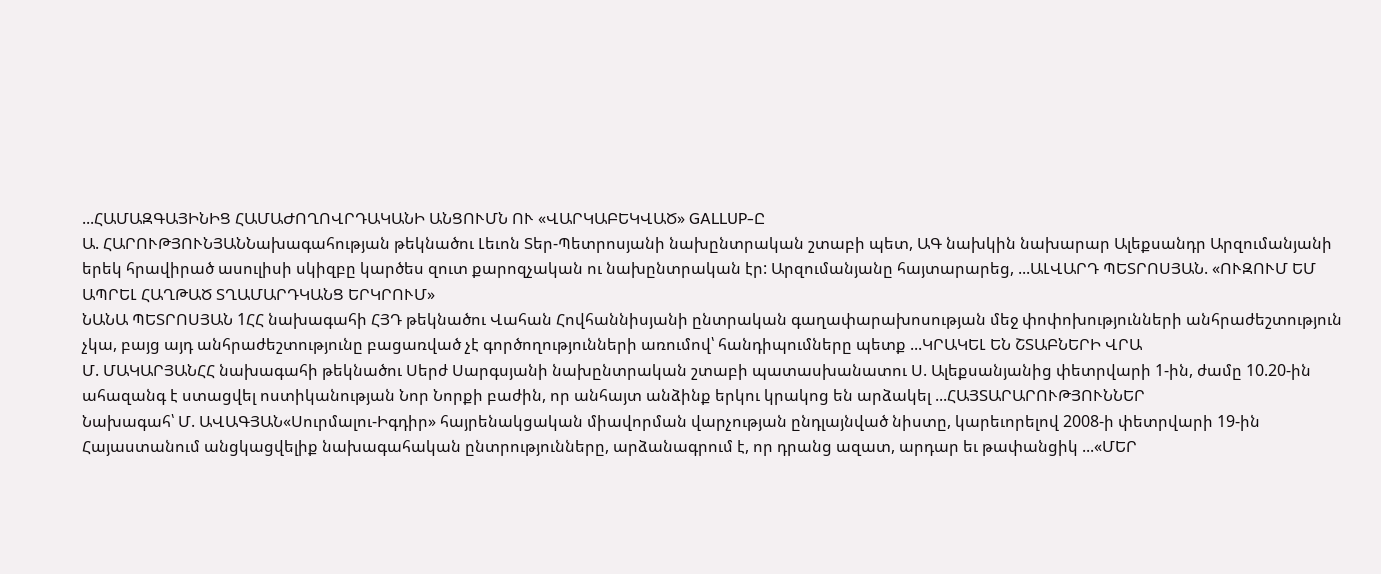...ՀԱՄԱԶԳԱՅԻՆԻՑ ՀԱՄԱԺՈՂՈՎՐԴԱԿԱՆԻ ԱՆՑՈՒՄՆ ՈՒ «ՎԱՐԿԱԲԵԿՎԱԾ» GALLUP-Ը
Ա. ՀԱՐՈՒԹՅՈՒՆՅԱՆՆախագահության թեկնածու Լեւոն Տեր-Պետրոսյանի նախընտրական շտաբի պետ, ԱԳ նախկին նախարար Ալեքսանդր Արզումանյանի երեկ հրավիրած ասուլիսի սկիզբը կարծես զուտ քարոզչական ու նախընտրական էր: Արզումանյանը հայտարարեց, ...ԱԼՎԱՐԴ ՊԵՏՐՈՍՅԱՆ. «ՈՒԶՈՒՄ ԵՄ ԱՊՐԵԼ ՀԱՂԹԱԾ ՏՂԱՄԱՐԴԿԱՆՑ ԵՐԿՐՈՒՄ»
ՆԱՆԱ ՊԵՏՐՈՍՅԱՆ 1ՀՀ նախագահի ՀՅԴ թեկնածու Վահան Հովհաննիսյանի ընտրական գաղափարախոսության մեջ փոփոխությունների անհրաժեշտություն չկա, բայց այդ անհրաժեշտությունը բացառված չէ գործողությունների առումով՝ հանդիպումները պետք ...ԿՐԱԿԵԼ ԵՆ ՇՏԱԲՆԵՐԻ ՎՐԱ
Մ. ՄԱԿԱՐՅԱՆՀՀ նախագահի թեկնածու Սերժ Սարգսյանի նախընտրական շտաբի պատասխանատու Ս. Ալեքսանյանից փետրվարի 1-ին, ժամը 10.20-ին ահազանգ է ստացվել ոստիկանության Նոր Նորքի բաժին, որ անհայտ անձինք երկու կրակոց են արձակել ...ՀԱՅՏԱՐԱՐՈՒԹՅՈՒՆՆԵՐ
Նախագահ՝ Մ. ԱՎԱԳՅԱՆ«Սուրմալու-Իգդիր» հայրենակցական միավորման վարչության ընդլայնված նիստը, կարեւորելով 2008-ի փետրվարի 19-ին Հայաստանում անցկացվելիք նախագահական ընտրությունները, արձանագրում է, որ դրանց ազատ, արդար եւ թափանցիկ ...«ՄԵՐ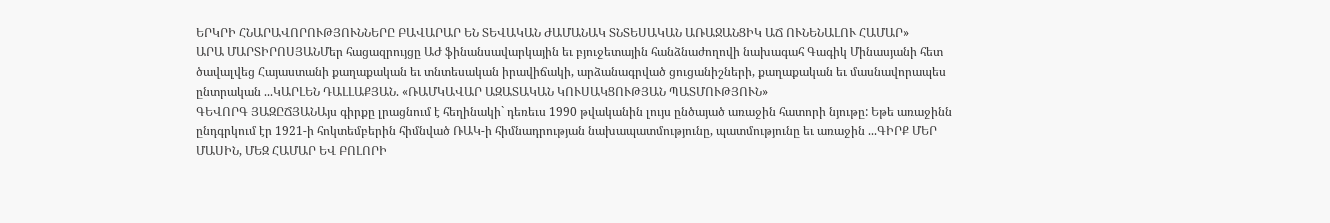ԵՐԿՐԻ ՀՆԱՐԱՎՈՐՈՒԹՅՈՒՆՆԵՐԸ ԲԱՎԱՐԱՐ ԵՆ ՏԵՎԱԿԱՆ ԺԱՄԱՆԱԿ ՏՆՏԵՍԱԿԱՆ ԱՌԱՋԱՆՑԻԿ ԱՃ ՈՒՆԵՆԱԼՈՒ ՀԱՄԱՐ»
ԱՐԱ ՄԱՐՏԻՐՈՍՅԱՆՄեր հացազրույցը ԱԺ ֆինանսավարկային եւ բյուջետային հանձնաժողովի նախագահ Գագիկ Մինասյանի հետ ծավալվեց Հայաստանի քաղաքական եւ տնտեսական իրավիճակի, արձանագրված ցուցանիշների, քաղաքական եւ մասնավորապես ընտրական ...ԿԱՐԼԵՆ ԴԱԼԼԱՔՅԱՆ. «ՌԱՄԿԱՎԱՐ ԱԶԱՏԱԿԱՆ ԿՈՒՍԱԿՑՈՒԹՅԱՆ ՊԱՏՄՈՒԹՅՈՒՆ»
ԳԵՎՈՐԳ ՅԱԶԸՃՅԱՆԱյս գիրքը լրացնում է հեղինակի` դեռեւս 1990 թվականին լույս ընծայած առաջին հատորի նյութը: Եթե առաջինն ընդգրկում էր 1921-ի հոկտեմբերին հիմնված ՌԱԿ-ի հիմնադրության նախապատմությունը, պատմությունը եւ առաջին ...ԳԻՐՔ ՄԵՐ ՄԱՍԻՆ, ՄԵԶ ՀԱՄԱՐ ԵՎ ԲՈԼՈՐԻ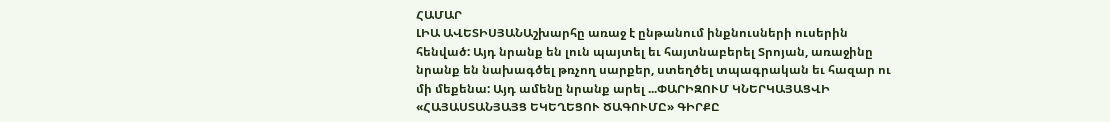ՀԱՄԱՐ
ԼԻԱ ԱՎԵՏԻՍՅԱՆԱշխարհը առաջ է ընթանում ինքնուսների ուսերին հենված: Այդ նրանք են լուն պայտել եւ հայտնաբերել Տրոյան, առաջինը նրանք են նախագծել թռչող սարքեր, ստեղծել տպագրական եւ հազար ու մի մեքենա: Այդ ամենը նրանք արել ...ՓԱՐԻԶՈՒՄ ԿՆԵՐԿԱՅԱՑՎԻ «ՀԱՅԱՍՏԱՆՅԱՅՑ ԵԿԵՂԵՑՈՒ ԾԱԳՈՒՄԸ» ԳԻՐՔԸ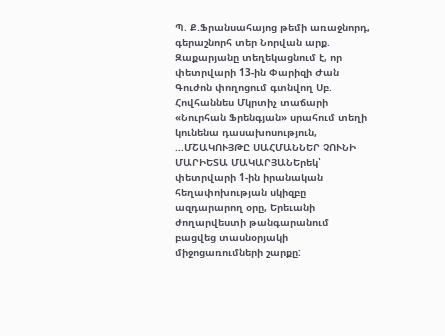Պ. Ք.Ֆրանսահայոց թեմի առաջնորդ, գերաշնորհ տեր Նորվան արք. Զաքարյանը տեղեկացնում է, որ փետրվարի 13-ին Փարիզի Ժան Գուժոն փողոցում գտնվող Սբ. Հովհաննես Մկրտիչ տաճարի «Նուրհան Ֆրենգյան» սրահում տեղի կունենա դասախոսություն, ...ՄՇԱԿՈՒՅԹԸ ՍԱՀՄԱՆՆԵՐ ՉՈՒՆԻ
ՄԱՐԻԵՏԱ ՄԱԿԱՐՅԱՆԵրեկ՝ փետրվարի 1-ին իրանական հեղափոխության սկիզբը ազդարարող օրը, Երեւանի ժողարվեստի թանգարանում բացվեց տասնօրյակի միջոցառումների շարքը: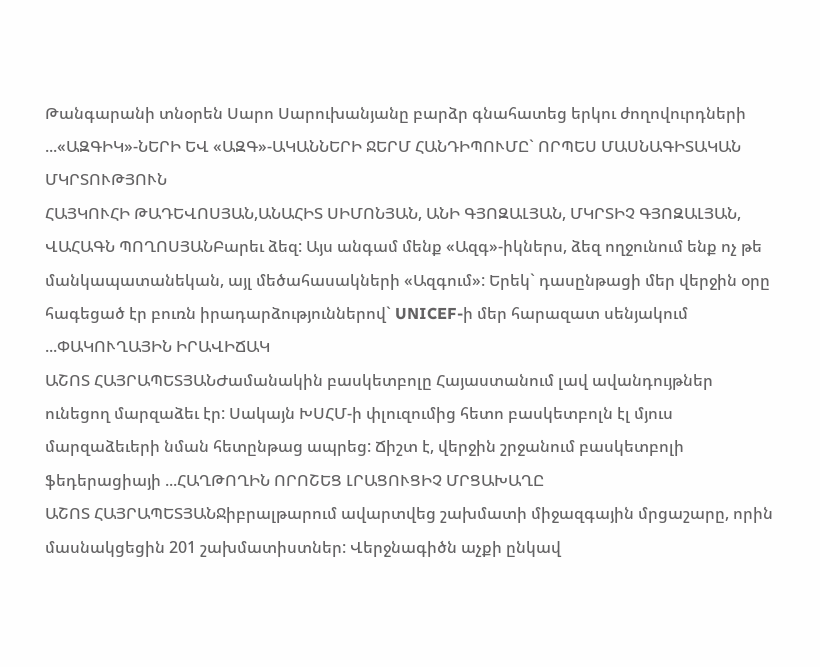Թանգարանի տնօրեն Սարո Սարուխանյանը բարձր գնահատեց երկու ժողովուրդների ...«ԱԶԳԻԿ»-ՆԵՐԻ ԵՎ «ԱԶԳ»-ԱԿԱՆՆԵՐԻ ՋԵՐՄ ՀԱՆԴԻՊՈՒՄԸ` ՈՐՊԵՍ ՄԱՍՆԱԳԻՏԱԿԱՆ ՄԿՐՏՈՒԹՅՈՒՆ
ՀԱՅԿՈՒՀԻ ԹԱԴԵՎՈՍՅԱՆ,ԱՆԱՀԻՏ ՍԻՄՈՆՅԱՆ, ԱՆԻ ԳՅՈԶԱԼՅԱՆ, ՄԿՐՏԻՉ ԳՅՈԶԱԼՅԱՆ, ՎԱՀԱԳՆ ՊՈՂՈՍՅԱՆԲարեւ ձեզ: Այս անգամ մենք «Ազգ»-իկներս, ձեզ ողջունում ենք ոչ թե մանկապատանեկան, այլ մեծահասակների «Ազգում»: Երեկ` դասընթացի մեր վերջին օրը հագեցած էր բուռն իրադարձություններով` UNICEF-ի մեր հարազատ սենյակում ...ՓԱԿՈՒՂԱՅԻՆ ԻՐԱՎԻՃԱԿ
ԱՇՈՏ ՀԱՅՐԱՊԵՏՅԱՆԺամանակին բասկետբոլը Հայաստանում լավ ավանդույթներ ունեցող մարզաձեւ էր: Սակայն ԽՍՀՄ-ի փլուզումից հետո բասկետբոլն էլ մյուս մարզաձեւերի նման հետընթաց ապրեց: Ճիշտ է, վերջին շրջանում բասկետբոլի ֆեդերացիայի ...ՀԱՂԹՈՂԻՆ ՈՐՈՇԵՑ ԼՐԱՑՈՒՑԻՉ ՄՐՑԱԽԱՂԸ
ԱՇՈՏ ՀԱՅՐԱՊԵՏՅԱՆՋիբրալթարում ավարտվեց շախմատի միջազգային մրցաշարը, որին մասնակցեցին 201 շախմատիստներ: Վերջնագիծն աչքի ընկավ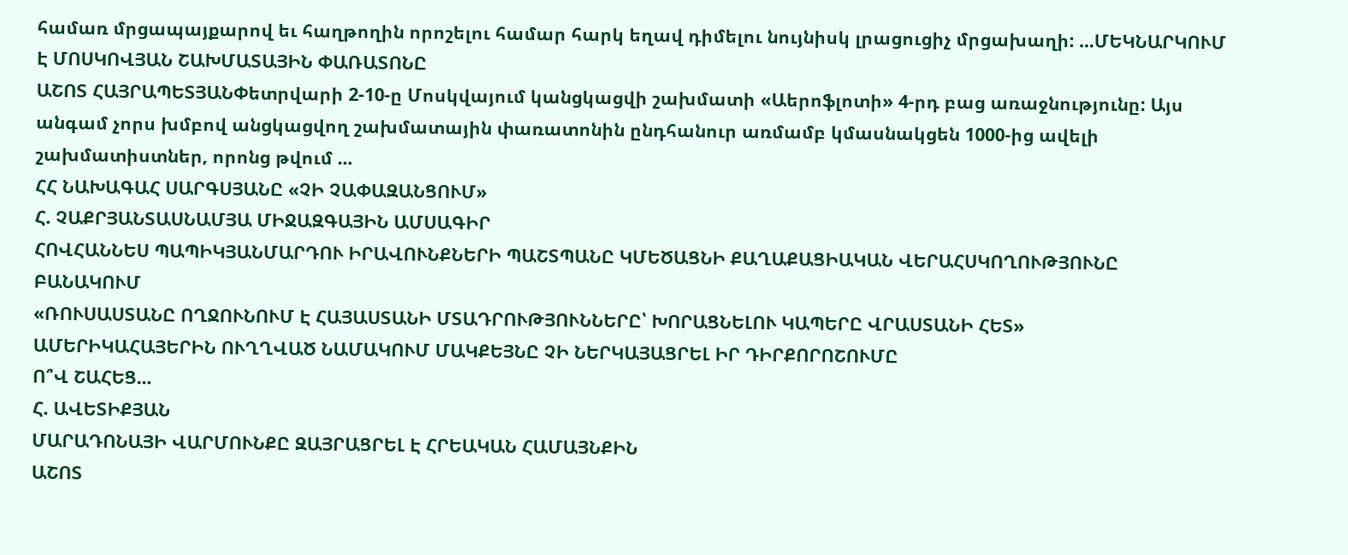համառ մրցապայքարով եւ հաղթողին որոշելու համար հարկ եղավ դիմելու նույնիսկ լրացուցիչ մրցախաղի: ...ՄԵԿՆԱՐԿՈՒՄ Է ՄՈՍԿՈՎՅԱՆ ՇԱԽՄԱՏԱՅԻՆ ՓԱՌԱՏՈՆԸ
ԱՇՈՏ ՀԱՅՐԱՊԵՏՅԱՆՓետրվարի 2-10-ը Մոսկվայում կանցկացվի շախմատի «Աերոֆլոտի» 4-րդ բաց առաջնությունը: Այս անգամ չորս խմբով անցկացվող շախմատային փառատոնին ընդհանուր առմամբ կմասնակցեն 1000-ից ավելի շախմատիստներ, որոնց թվում ...
ՀՀ ՆԱԽԱԳԱՀ ՍԱՐԳՍՅԱՆԸ «ՉԻ ՉԱՓԱԶԱՆՑՈՒՄ»
Հ. ՉԱՔՐՅԱՆՏԱՍՆԱՄՅԱ ՄԻՋԱԶԳԱՅԻՆ ԱՄՍԱԳԻՐ
ՀՈՎՀԱՆՆԵՍ ՊԱՊԻԿՅԱՆՄԱՐԴՈՒ ԻՐԱՎՈՒՆՔՆԵՐԻ ՊԱՇՏՊԱՆԸ ԿՄԵԾԱՑՆԻ ՔԱՂԱՔԱՑԻԱԿԱՆ ՎԵՐԱՀՍԿՈՂՈՒԹՅՈՒՆԸ ԲԱՆԱԿՈՒՄ
«ՌՈՒՍԱՍՏԱՆԸ ՈՂՋՈՒՆՈՒՄ Է ՀԱՅԱՍՏԱՆԻ ՄՏԱԴՐՈՒԹՅՈՒՆՆԵՐԸ՝ ԽՈՐԱՑՆԵԼՈՒ ԿԱՊԵՐԸ ՎՐԱՍՏԱՆԻ ՀԵՏ»
ԱՄԵՐԻԿԱՀԱՅԵՐԻՆ ՈՒՂՂՎԱԾ ՆԱՄԱԿՈՒՄ ՄԱԿՔԵՅՆԸ ՉԻ ՆԵՐԿԱՅԱՑՐԵԼ ԻՐ ԴԻՐՔՈՐՈՇՈՒՄԸ
Ո՞Վ ՇԱՀԵՑ...
Հ. ԱՎԵՏԻՔՅԱՆ
ՄԱՐԱԴՈՆԱՅԻ ՎԱՐՄՈՒՆՔԸ ԶԱՅՐԱՑՐԵԼ Է ՀՐԵԱԿԱՆ ՀԱՄԱՅՆՔԻՆ
ԱՇՈՏ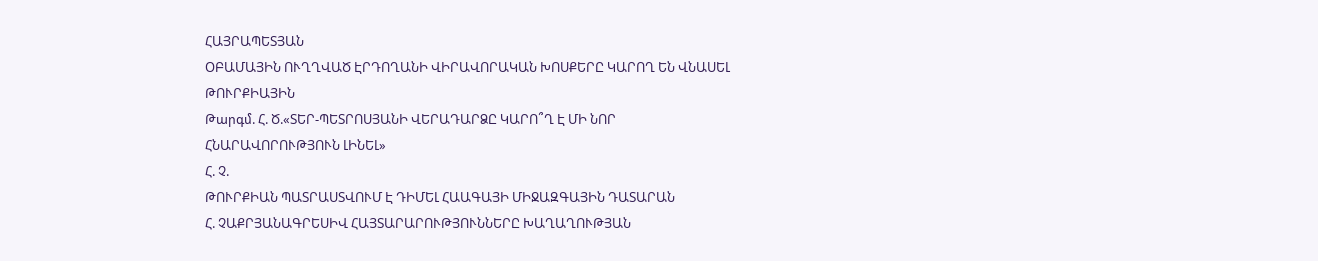ՀԱՅՐԱՊԵՏՅԱՆ
ՕԲԱՄԱՅԻՆ ՈՒՂՂՎԱԾ ԷՐԴՈՂԱՆԻ ՎԻՐԱՎՈՐԱԿԱՆ ԽՈՍՔԵՐԸ ԿԱՐՈՂ ԵՆ ՎՆԱՍԵԼ ԹՈՒՐՔԻԱՅԻՆ
Թարգմ. Հ. Ծ.«ՏԵՐ-ՊԵՏՐՈՍՅԱՆԻ ՎԵՐԱԴԱՐՁԸ ԿԱՐՈ՞Ղ Է ՄԻ ՆՈՐ ՀՆԱՐԱՎՈՐՈՒԹՅՈՒՆ ԼԻՆԵԼ»
Հ. Չ.
ԹՈՒՐՔԻԱՆ ՊԱՏՐԱՍՏՎՈՒՄ Է ԴԻՄԵԼ ՀԱԱԳԱՅԻ ՄԻՋԱԶԳԱՅԻՆ ԴԱՏԱՐԱՆ
Հ. ՉԱՔՐՅԱՆԱԳՐԵՍԻՎ ՀԱՅՏԱՐԱՐՈՒԹՅՈՒՆՆԵՐԸ ԽԱՂԱՂՈՒԹՅԱՆ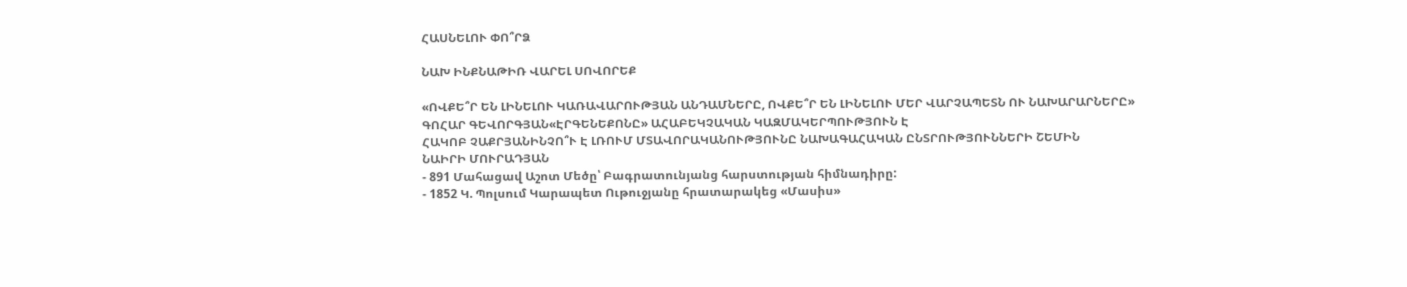ՀԱՍՆԵԼՈՒ ՓՈ՞ՐՁ

ՆԱԽ ԻՆՔՆԱԹԻՌ ՎԱՐԵԼ ՍՈՎՈՐԵՔ

«ՈՎՔԵ՞Ր ԵՆ ԼԻՆԵԼՈՒ ԿԱՌԱՎԱՐՈՒԹՅԱՆ ԱՆԴԱՄՆԵՐԸ, ՈՎՔԵ՞Ր ԵՆ ԼԻՆԵԼՈՒ ՄԵՐ ՎԱՐՉԱՊԵՏՆ ՈՒ ՆԱԽԱՐԱՐՆԵՐԸ»
ԳՈՀԱՐ ԳԵՎՈՐԳՅԱՆ«ԷՐԳԵՆԵՔՈՆԸ» ԱՀԱԲԵԿՉԱԿԱՆ ԿԱԶՄԱԿԵՐՊՈՒԹՅՈՒՆ Է
ՀԱԿՈԲ ՉԱՔՐՅԱՆԻՆՉՈ՞Ւ Է ԼՌՈՒՄ ՄՏԱՎՈՐԱԿԱՆՈՒԹՅՈՒՆԸ ՆԱԽԱԳԱՀԱԿԱՆ ԸՆՏՐՈՒԹՅՈՒՆՆԵՐԻ ՇԵՄԻՆ
ՆԱԻՐԻ ՄՈՒՐԱԴՅԱՆ
- 891 Մահացավ Աշոտ Մեծը՝ Բագրատունյանց հարստության հիմնադիրը:
- 1852 Կ. Պոլսում Կարապետ Ութուջյանը հրատարակեց «Մասիս»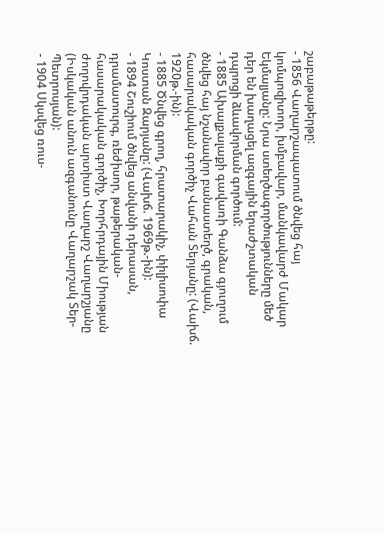շաբաթաթերթը:
- 1856 Վաղարշապատում ծնվեց հայ կոմպոզիտոր, խմբավար, մանկավարժ Մակար Եկմալյանը: Նրա ստեղծագործությունները մեծ դեր են խաղացել ազգային երաժշտական դպրոցի ձևավորման գործում:
- 1885 Ախալքալաքի գավառի Գանձա գյուղում ծնվեց հայ նշանավոր բանաստեղծ, գրական, հասարակական գործիչ Վահան Տերյանը: (Վախճ. 1920թ.-ին):
- 1885 Ծնվեց գրող, հրատարակիչ, փիլիսոփա Կոստան Զարյանը: (Վախճ. 1969թ.-ին):
- 1894 Շուշիում ծնվեց անվանի դերասան, դրամատուրգ, ռեժիսոր, թաթերական-հասարակական գործիչ, Խորհրդային Միության ժողովրդական արտիստ Վաղարշ Վաղարշյանը (Իսկական անուն ազգանունը Վաղարշակ Տեր-Պետրոսյան):
- 1904 Սկսվեց ռուս-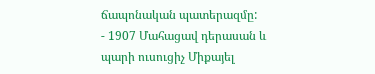ճապոնական պատերազմը:
- 1907 Մահացավ դերասան և պարի ուսուցիչ Միքայել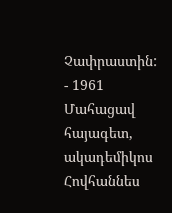Չափրաստին:
- 1961 Մահացավ հայագետ, ակադեմիկոս Հովհաննես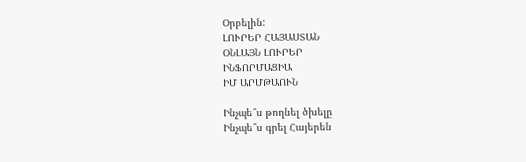Օրբելին:
ԼՈՒՐԵՐ ՀԱՅԱՍՏԱՆ
ՕՆԼԱՅՆ ԼՈՒՐԵՐ
ԻՆՖՈՐՄԱՑԻԱ
ԻՄ ԱՐՄԹԱՈՒՆ

Ինչպե՞ս թողնել ծխելը
Ինչպե՞ս գրել Հայերեն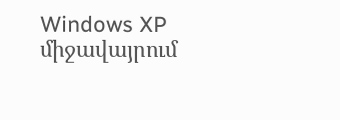Windows XP միջավայրում